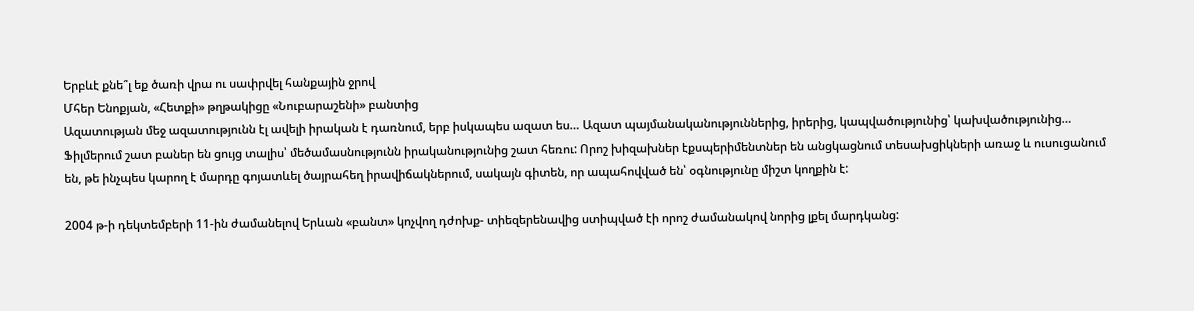Երբևէ քնե՞լ եք ծառի վրա ու սափրվել հանքային ջրով
Մհեր Ենոքյան, «Հետքի» թղթակիցը «Նուբարաշենի» բանտից
Ազատության մեջ ազատությունն էլ ավելի իրական է դառնում, երբ իսկապես ազատ ես… Ազատ պայմանականություններից, իրերից, կապվածությունից՝ կախվածությունից…
Ֆիլմերում շատ բաներ են ցույց տալիս՝ մեծամասնությունն իրականությունից շատ հեռու: Որոշ խիզախներ էքսպերիմենտներ են անցկացնում տեսախցիկների առաջ և ուսուցանում են, թե ինչպես կարող է մարդը գոյատևել ծայրահեղ իրավիճակներում, սակայն գիտեն, որ ապահովված են՝ օգնությունը միշտ կողքին է:

2004 թ-ի դեկտեմբերի 11-ին ժամանելով Երևան «բանտ» կոչվող դժոխք- տիեզերենավից ստիպված էի որոշ ժամանակով նորից լքել մարդկանց: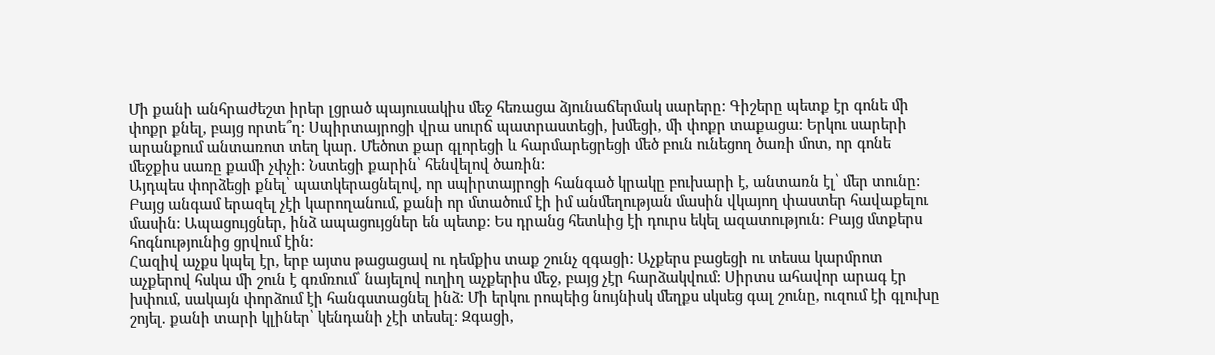Մի քանի անհրաժեշտ իրեր լցրած պայուսակիս մեջ հեռացա ձյունաճերմակ սարերը: Գիշերը պետք էր գոնե մի փոքր քնել, բայց որտե՞ղ: Սպիրտայրոցի վրա սուրճ պատրաստեցի, խմեցի, մի փոքր տաքացա: Երկու սարերի արանքում անտառոտ տեղ կար. Մեծոտ քար գլորեցի և հարմարեցրեցի մեծ բուն ունեցող ծառի մոտ, որ գոնե մեջքիս սառը քամի չփչի: Նստեցի քարին՝ հենվելով ծառին:
Այդպես փորձեցի քնել՝ պատկերացնելով, որ սպիրտայրոցի հանգած կրակը բուխարի է, անտառն էլ՝ մեր տունը: Բայց անգամ երազել չէի կարողանում, քանի որ մտածում էի իմ անմեղության մասին վկայող փաստեր հավաքելու մասին: Ապացույցներ, ինձ ապացույցներ են պետք: Ես դրանց հետևից էի դուրս եկել ազատություն: Բայց մտքերս հոգնությունից ցրվում էին:
Հազիվ աչքս կպել էր, երբ այտս թացացավ ու դեմքիս տաք շունչ զգացի: Աչքերս բացեցի ու տեսա կարմրոտ աչքերով հսկա մի շուն է գռմռում՝ նայելով ուղիղ աչքերիս մեջ, բայց չէր հարձակվում: Սիրտս ահավոր արագ էր խփում, սակայն փորձում էի հանգստացնել ինձ: Մի երկու րոպեից նույնիսկ մեղքս սկսեց գալ շունը, ուզում էի գլուխը շոյել. քանի տարի կլիներ՝ կենդանի չէի տեսել: Զգացի,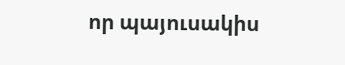որ պայուսակիս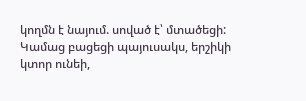կողմն է նայում. սոված է՝ մտածեցի: Կամաց բացեցի պայուսակս, երշիկի կտոր ունեի,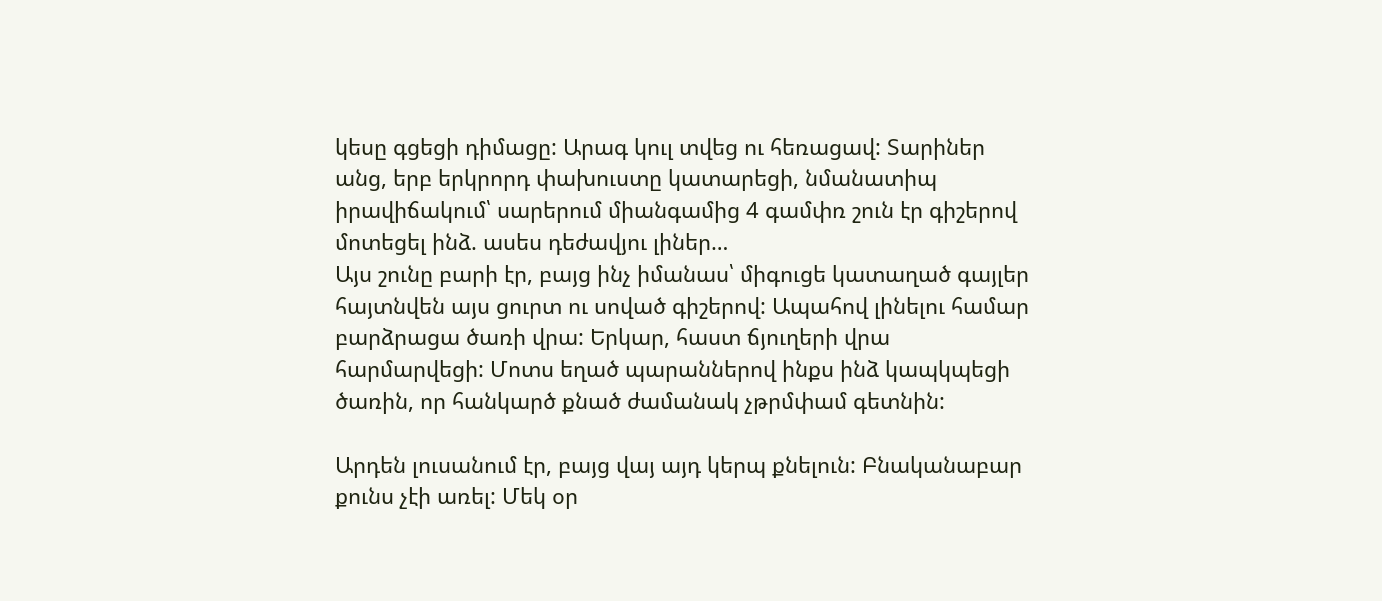կեսը գցեցի դիմացը: Արագ կուլ տվեց ու հեռացավ: Տարիներ անց, երբ երկրորդ փախուստը կատարեցի, նմանատիպ իրավիճակում՝ սարերում միանգամից 4 գամփռ շուն էր գիշերով մոտեցել ինձ. ասես դեժավյու լիներ…
Այս շունը բարի էր, բայց ինչ իմանաս՝ միգուցե կատաղած գայլեր հայտնվեն այս ցուրտ ու սոված գիշերով: Ապահով լինելու համար բարձրացա ծառի վրա: Երկար, հաստ ճյուղերի վրա հարմարվեցի: Մոտս եղած պարաններով ինքս ինձ կապկպեցի ծառին, որ հանկարծ քնած ժամանակ չթրմփամ գետնին:

Արդեն լուսանում էր, բայց վայ այդ կերպ քնելուն: Բնականաբար քունս չէի առել: Մեկ օր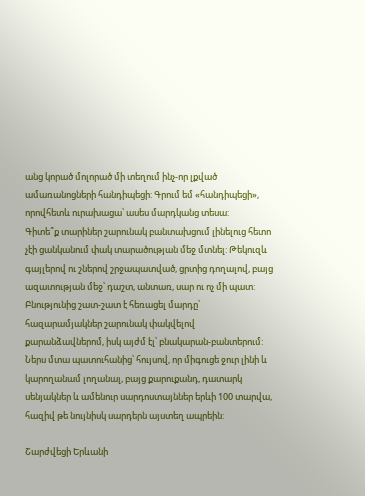անց կորած մոլորած մի տեղում ինչ-որ լքված ամառանոցների հանդիպեցի: Գրում եմ «հանդիպեցի», որովհետև ուրախացա՝ ասես մարդկանց տեսա:
Գիտե՞ք տարիներ շարունակ բանտախցում լինելուց հետո չէի ցանկանում փակ տարածության մեջ մտնել: Թեկուզև գայլերով ու շներով շրջապատված, ցրտից դողալով, բայց ազատության մեջ՝ դաշտ, անտառ, սար ու ոչ մի պատ:
Բնությունից շատ-շատ է հեռացել մարդը՝ հազարամյակներ շարունակ փակվելով քարանձավներոմ, իսկ այժմ էլ՝ բնակարան-բանտերում:
Ներս մտա պատուհանից՝ հույսով, որ միգուցե ջուր լինի և կարողանամ լողանալ, բայց քարուքանդ, դատարկ սենյակներ և ամենուր սարդոստայններ երևի 100 տարվա, հազիվ թե նույնիսկ սարդերն այստեղ ապրեին:

Շարժվեցի Երևանի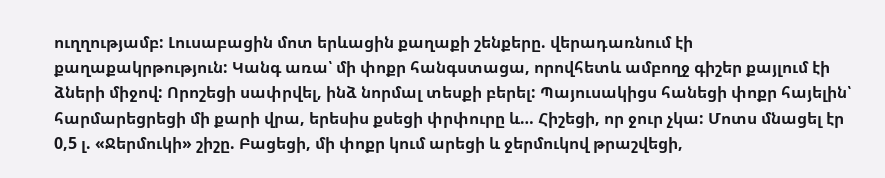ուղղությամբ: Լուսաբացին մոտ երևացին քաղաքի շենքերը. վերադառնում էի քաղաքակրթություն: Կանգ առա՝ մի փոքր հանգստացա, որովհետև ամբողջ գիշեր քայլում էի ձների միջով: Որոշեցի սափրվել, ինձ նորմալ տեսքի բերել: Պայուսակիցս հանեցի փոքր հայելին՝ հարմարեցրեցի մի քարի վրա, երեսիս քսեցի փրփուրը և… Հիշեցի, որ ջուր չկա: Մոտս մնացել էր 0,5 լ. «Ջերմուկի» շիշը. Բացեցի, մի փոքր կում արեցի և ջերմուկով թրաշվեցի,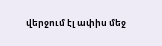վերջում էլ ափիս մեջ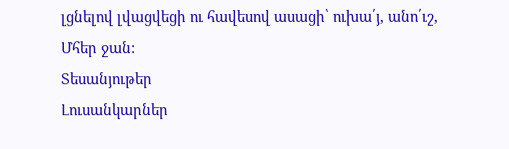լցնելով լվացվեցի ու հավեսով ասացի՝ ուխա՛յ, անո՛ւշ, Մհեր ջան:
Տեսանյութեր
Լուսանկարներ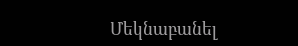Մեկնաբանել